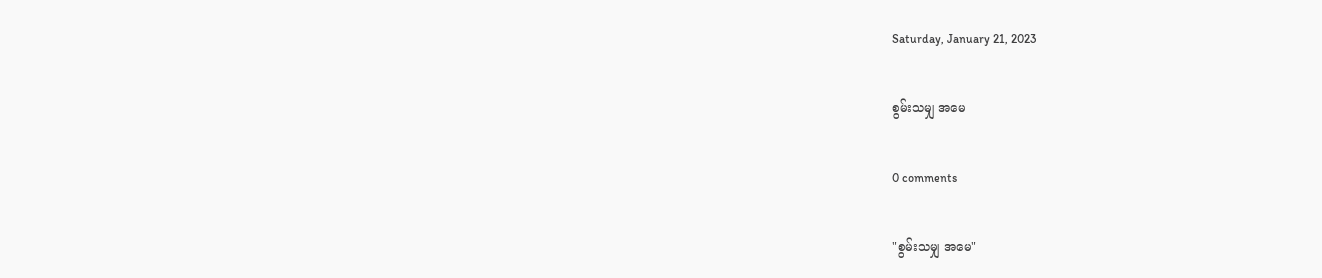Saturday, January 21, 2023

စွမ်းသမျှ အမေ

0 comments

"စွမ်းသမျှ အမေ"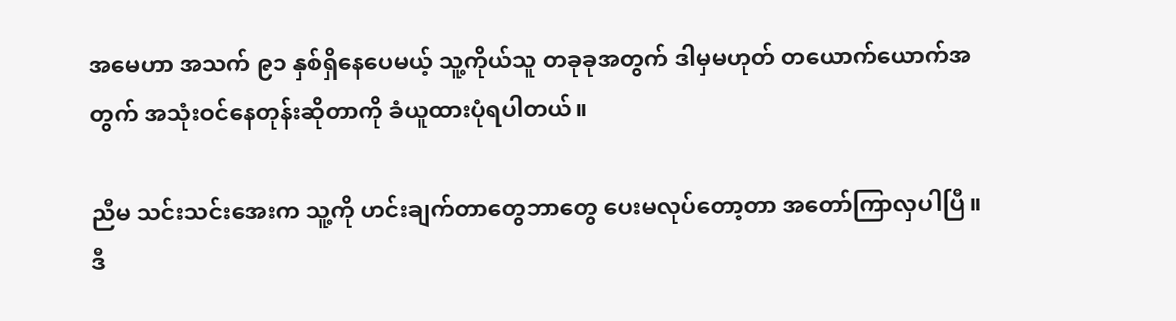အမေဟာ အသက် ၉၁ နှစ်ရှိနေပေမယ့် သူ့ကိုယ်သူ တခုခုအတွက် ဒါမှမဟုတ် တယောက်ယောက်အတွက် အသုံးဝင်နေတုန်းဆိုတာကို ခံယူထားပုံရပါတယ်။

ညီမ သင်းသင်းအေးက သူ့ကို ဟင်းချက်တာတွေဘာတွေ ပေးမလုပ်တော့တာ အတော်ကြာလှပါပြီ။ ဒီ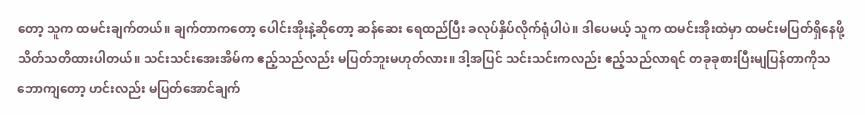တော့ သူက ထမင်းချက်တယ်။ ချက်တာကတော့ ပေါင်းအိုးနဲ့ဆိုတော့ ဆန်ဆေး ရေထည်ပြီး ခလုပ်နှိပ်လိုက်ရုံပါပဲ။ ဒါပေမယ့် သူက ထမင်းအိုးထဲမှာ ထမင်းမပြတ်ရှိနေဖို့ သိတ်သတိထားပါတယ်။ သင်းသင်းအေးအိမ်က ဧည့်သည်လည်း မပြတ်ဘူးမဟုတ်လား။ ဒါ့အပြင် သင်းသင်းကလည်း ဧည့်သည်လာရင် တခုခုစားပြီးမျပြန်တာကိုသဘောကျတော့ ဟင်းလည်း မပြတ်အောင်ချက်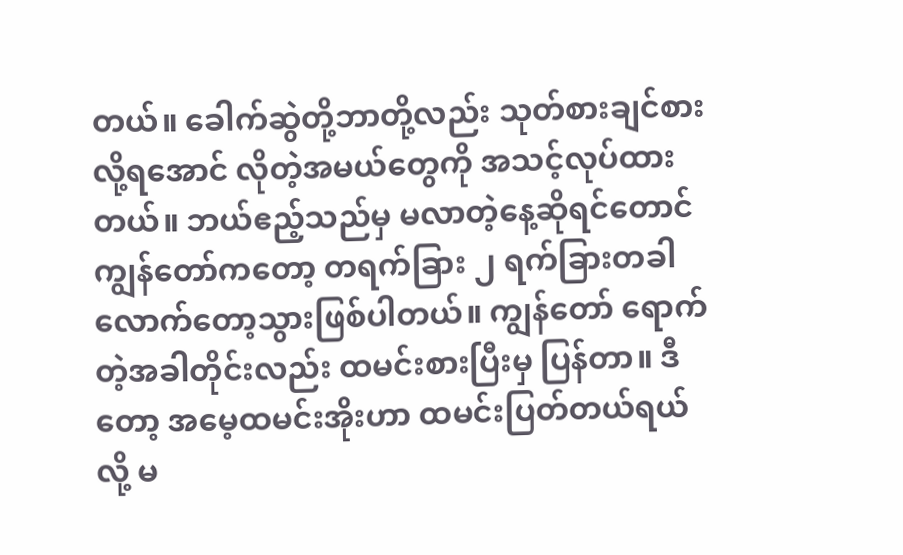တယ်။ ခေါက်ဆွဲတို့ဘာတို့လည်း သုတ်စားချင်စားလို့ရအောင် လိုတဲ့အမယ်တွေကို အသင့်လုပ်ထားတယ်။ ဘယ်ဧည့်သည်မှ မလာတဲ့နေ့ဆိုရင်တောင် ကျွန်တော်ကတော့ တရက်ခြား ၂ ရက်ခြားတခါလောက်တော့သွားဖြစ်ပါတယ်။ ကျွန်တော် ရောက်တဲ့အခါတိုင်းလည်း ထမင်းစားပြီးမှ ပြန်တာ။ ဒီတော့ အမေ့ထမင်းအိုးဟာ ထမင်းပြတ်တယ်ရယ်လို့ မ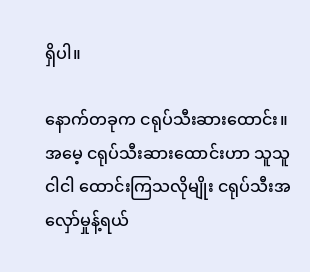ရှိပါ။

နောက်တခုက ငရုပ်သီးဆားထောင်း။ အမေ့ ငရုပ်သီးဆားထောင်းဟာ သူသူငါငါ ထောင်းကြသလိုမျိုး ငရုပ်သီးအလှော်မှုန့်ရယ်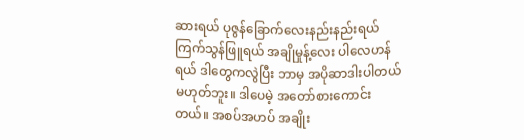ဆားရယ် ပုဇွန်ခြောက်လေးနည်းနည်းရယ် ကြက်သွန်ဖြူရယ် အချိုမှုန့်လေး ပါလေဟန်ရယ် ဒါတွေကလွဲပြီး ဘာမှ အပိုဆာဒါးပါတယ်မဟုတ်ဘူး။ ဒါပေမဲ့ အတော်စားကောင်းတယ်။ အစပ်အဟပ် အချိုး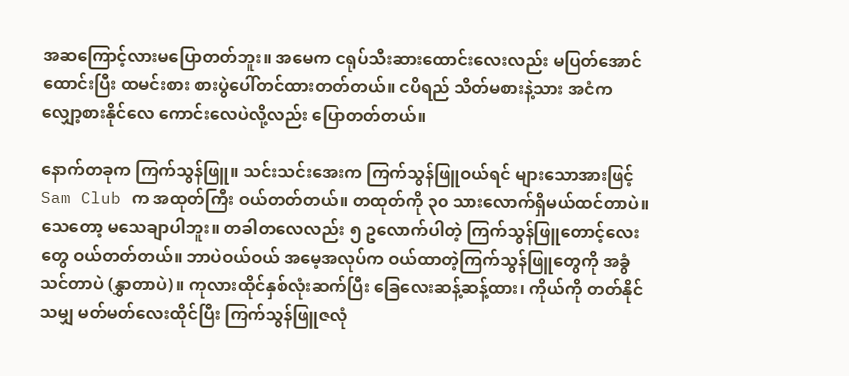အဆကြောင့်လားမပြောတတ်ဘူး။ အမေက ငရုပ်သီးဆားထောင်းလေးလည်း မပြတ်အောင်ထောင်းပြီး ထမင်းစား စားပွဲပေါ်တင်ထားတတ်တယ်။ ငပိရည် သိတ်မစားနဲ့သား အငံက လျှော့စားနိုင်လေ ကောင်းလေပဲလို့လည်း ပြောတတ်တယ်။

နောက်တခုက ကြက်သွန်ဖြူ။ သင်းသင်းအေးက ကြက်သွန်ဖြူဝယ်ရင် များသောအားဖြင့် Sam Club က အထုတ်ကြီး ဝယ်တတ်တယ်။ ‌တထုတ်ကို ၃၀ သားလောက်ရှိမယ်ထင်တာပဲ။ သေတော့ မသေချာပါဘူး။ တခါတလေလည်း ၅ ဥလောက်ပါတဲ့ ကြက်သွန်ဖြူတောင့်လေးတွေ ဝယ်တတ်တယ်။ ဘာပဲဝယ်ဝယ် အမေ့အလုပ်က ဝယ်ထာတဲ့ကြက်သွန်ဖြူတွေကို အခွံသင်တာပဲ (နွှာတာပဲ)။ ကုလားထိုင်နှစ်လုံးဆက်ပြီး ခြေလေးဆန့်ဆန့်ထား၊ ကိုယ်ကို တတ်နိုင်သမျှ မတ်မတ်လေးထိုင်ပြီး ကြက်သွန်ဖြူဇလုံ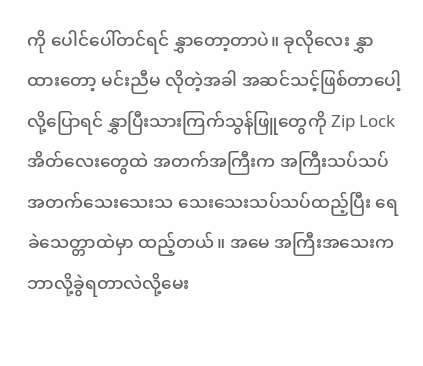ကို ပေါင်ပေါ်တင်ရင် နွှာတော့တာပဲ။ ခုလိုလေး နွှာထားတော့ မင်းညီမ လိုတဲ့အခါ အဆင်သင့်ဖြစ်တာပေါ့လို့ပြောရင် နွှာပြီးသားကြက်သွန်ဖြူတွေကို Zip Lock အိတ်လေးတွေထဲ အတက်အကြီးက အကြီးသပ်သပ် အတက်သေးသေးသ သေးသေးသပ်သပ်ထည့်ပြီး ရေခဲသေတ္တာထဲမှာ ထည့်တယ်။ အမေ အကြီးအသေးက ဘာလို့ခွဲရတာလဲလို့မေး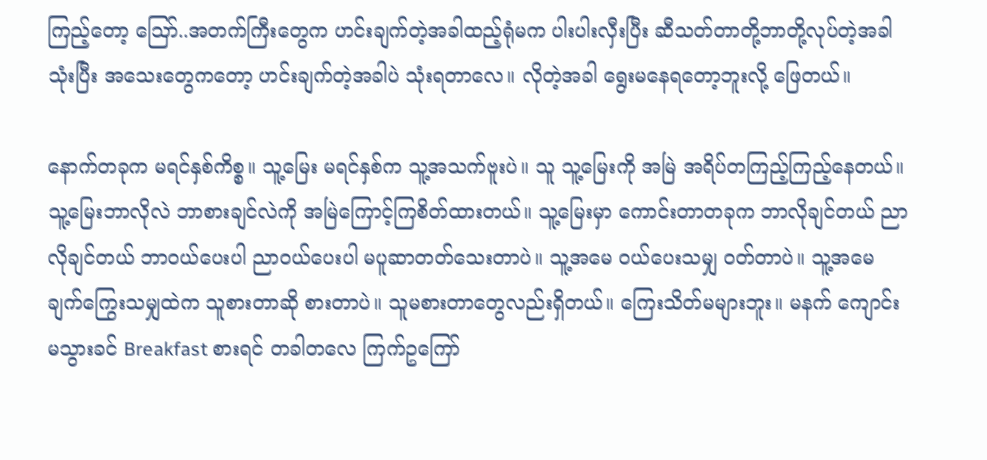ကြည့်တော့ ဪ..အတက်ကြီးတွေက ဟင်းချက်တဲ့အခါထည့်ရုံမက ပါးပါးလှီးပြီး ဆီသတ်တာတို့ဘာတို့လုပ်တဲ့အခါသုံးပြီး အသေးတွေကတော့ ဟင်းချက်တဲ့အခါပဲ သုံးရတာလေ။ လိုတဲ့အခါ ရွေးမနေရတော့ဘူးလို့ ဖြေတယ်။

နောက်တခုက မရင်နှစ်ကိစ္စ။ သူ့မြေး မရင်နှစ်က သူ့အသက်ဗူးပဲ။ သူ သူ့မြေးကို အမြဲ အရိပ်တကြည့်ကြည့်နေတယ်။ သူ့မြေးဘာလိုလဲ ဘာစားချင်လဲကို အမြဲကြောင့်ကြစိတ်ထားတယ်။ သူ့မြေးမှာ ကောင်းတာတခုက ဘာလိုချင်တယ် ညာလိုချင်တယ် ဘာဝယ်ပေးပါ ညာဝယ်ပေးပါ မပူဆာတတ်သေးတာပဲ။ သူ့အမေ ဝယ်ပေးသမျှ ဝတ်တာပဲ။ သူ့အမေ ချက်ကြွေးသမျှထဲက သူစားတာဆို စားတာပဲ။ သူမစားတာတွေလည်းရှိတယ်။ ကြေးသိတ်မများဘူး။ မနက် ကျောင်းမသွားခင် Breakfast စားရင် တခါတလေ ကြက်ဥကြော်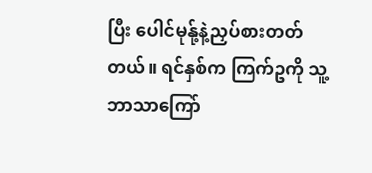ပြီး ပေါင်မုန်ု့နဲ့ညှပ်စားတတ်တယ်။ ရင်နှစ်က ကြက်ဥကို သူ့ဘာသာကြော်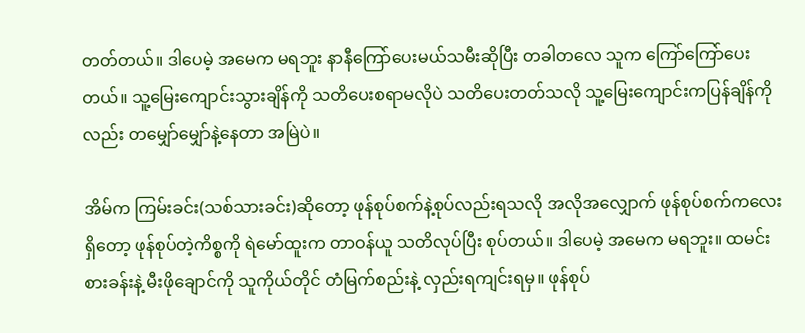တတ်တယ်။ ဒါပေမဲ့ အမေက မရဘူး နာနီကြော်ပေးမယ်သမီးဆိုပြီး တခါတလေ သူက ကြော်ကြော်ပေးတယ်။ သူ့မြေးကျောင်းသွားချိန်ကို သတိပေးစရာမလိုပဲ သတိပေးတတ်သလို သူ့မြေးကျောင်းကပြန်ချိန်ကိုလည်း တမျှော်မျှော်နဲ့နေတာ အမြဲပဲ။

အိမ်က ကြမ်းခင်း(သစ်သားခင်း)ဆိုတော့ ဖုန်စုပ်စက်နဲ့စုပ်လည်းရသလို အလိုအလျှောက် ဖုန်စုပ်စက်ကလေးရှိတော့ ဖုန်စုပ်တဲ့ကိစ္စကို ရဲမော်ထူးက တာဝန်ယူ သတိလုပ်ပြီး စုပ်တယ်။ ဒါပေမဲ့ အမေက မရဘူး။ ထမင်းစားခန်းနဲ့ မီးဖိုချောင်ကို သူကိုယ်တိုင် တံမြက်စည်းနဲ့ လှည်းရကျင်းရမှ။ ဖုန်စုပ်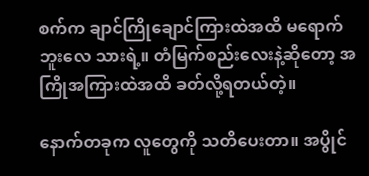စက်က ချာင်ကြိုချောင်ကြားထဲအထိ မရောက်ဘူးလေ သားရဲ့။ တံမြက်စည်းလေးနဲ့ဆိုတော့ အကြိုအကြားထဲအထိ ခတ်လို့ရတယ်တဲ့။

နောက်တခုက လူတွေကို သတိပေးတာ။ အပွိုင်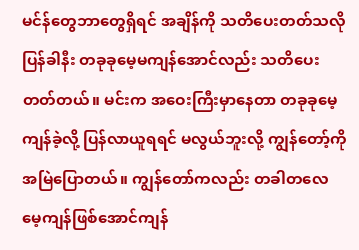မင်န်တွေဘာတွေရှိရင် အချိန်ကို သတိပေးတတ်သလို ပြန်ခါနီး တခုခုမေ့မကျန်အောင်လည်း သတိပေးတတ်တယ်။ မင်းက အဝေးကြီးမှာနေတာ တခုခုမေ့ကျန်ခဲ့လို့ ပြန်လာယူရရင် မလွယ်ဘူးလို့ ကျွန်တော့်ကို အမြဲပြောတယ်။ ကျွန်တော်ကလည်း တခါတလေ မေ့ကျန်ဖြစ်အောင်ကျန်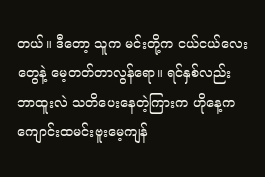တယ်။ ဒီတော့ သူက မင်းတို့က ငယ်ငယ်လေးတွေနဲ့ မေ့တတ်တာလွန်ရော။ ရင်နှစ်လည်း ဘာထူးလဲ သတိပေးနေတဲ့ကြားက ဟိုနေ့က ကျောင်းထမင်းဗူးမေ့ကျန်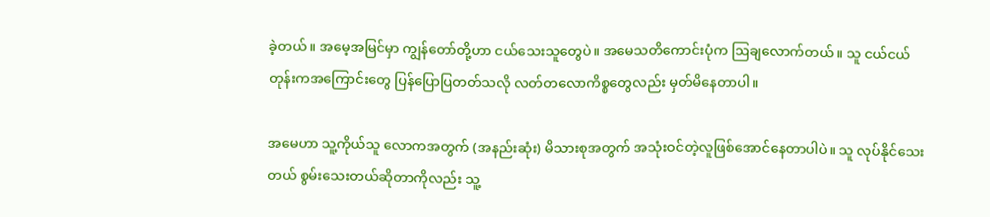ခဲ့တယ်။ အမေ့အမြင်မှာ ကျွန်တော်တို့ဟာ ငယ်သေးသူတွေပဲ။ အမေသတိကောင်းပုံက ဩချလောက်တယ်။ သူ ငယ်ငယ်တုန်းကအကြောင်းတွေ ပြန်ပြောပြတတ်သလို လတ်တလောကိစ္စတွေလည်း မှတ်မိနေတာပါ။

အမေဟာ သူ့ကိုယ်သူ လောကအတွက် (အနည်းဆုံး) မိသားစုအတွက် အသုံးဝင်တဲ့လူဖြစ်အောင်နေတာပါပဲ။ သူ လုပ်နိုင်သေးတယ် စွမ်းသေးတယ်ဆိုတာကိုလည်း သူ့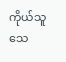ကိုယ်သူ သေ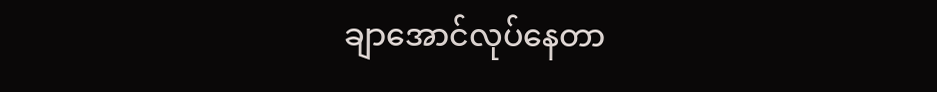ချာအောင်လုပ်နေတာ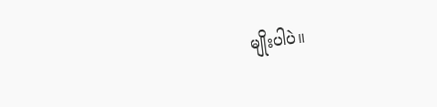မျိုးပါပဲ။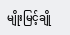မျိုးမြင့်ချို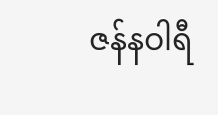ဇန်နဝါရီ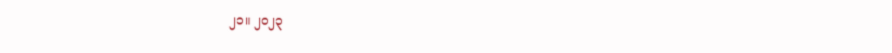၂၁။ ၂၀၂၃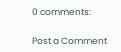0 comments:

Post a Comment